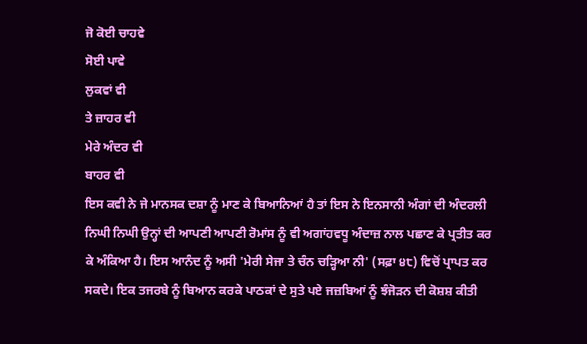ਜੋ ਕੋਈ ਚਾਹਵੇ
ਸੋਈ ਪਾਵੇ
ਲੁਕਵਾਂ ਵੀ
ਤੇ ਜ਼ਾਹਰ ਵੀ
ਮੇਰੇ ਅੰਦਰ ਵੀ
ਬਾਹਰ ਵੀ
ਇਸ ਕਵੀ ਨੇ ਜੇ ਮਾਨਸਕ ਦਸ਼ਾ ਨੂੰ ਮਾਣ ਕੇ ਬਿਆਨਿਆਂ ਹੈ ਤਾਂ ਇਸ ਨੇ ਇਨਸਾਨੀ ਅੰਗਾਂ ਦੀ ਅੰਦਰਲੀ ਨਿਘੀ ਨਿਘੀ ਉਨ੍ਹਾਂ ਦੀ ਆਪਣੀ ਆਪਣੀ ਰੋਮਾਂਸ ਨੂੰ ਵੀ ਅਗਾਂਹਵਧੂ ਅੰਦਾਜ਼ ਨਾਲ ਪਛਾਣ ਕੇ ਪ੍ਰਤੀਤ ਕਰ ਕੇ ਅੰਕਿਆ ਹੈ। ਇਸ ਆਨੰਦ ਨੂੰ ਅਸੀ 'ਮੇਰੀ ਸੇਜਾ ਤੇ ਚੰਨ ਚੜ੍ਹਿਆ ਨੀ' (ਸਫ਼ਾ ੪੮) ਵਿਚੋਂ ਪ੍ਰਾਪਤ ਕਰ ਸਕਦੇ। ਇਕ ਤਜਰਬੇ ਨੂੰ ਬਿਆਨ ਕਰਕੇ ਪਾਠਕਾਂ ਦੇ ਸੁਤੇ ਪਏ ਜਜ਼ਬਿਆਂ ਨੂੰ ਝੰਜੋੜਨ ਦੀ ਕੋਸ਼ਸ਼ ਕੀਤੀ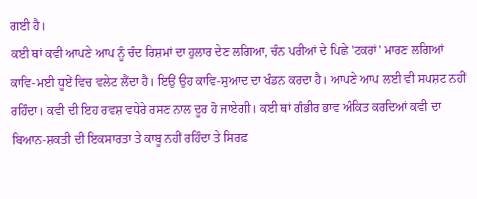ਗਈ ਹੈ।
ਕਈ ਥਾਂ ਕਵੀ ਆਪਣੇ ਆਪ ਨੂੰ ਚੰਦ ਰਿਸ਼ਮਾਂ ਦਾ ਹੁਲਾਰ ਦੇਣ ਲਗਿਆ, ਚੰਨ ਪਰੀਆਂ ਦੇ ਪਿਛੇ 'ਟਕਰਾਂ' ਮਾਰਣ ਲਗਿਆਂ ਕਾਵਿ-ਮਈ ਧੂਏਂ ਵਿਚ ਵਲੇਟ ਲੈਂਦਾ ਹੈ। ਇਉਂ ਉਹ ਕਾਵਿ-ਸੁਆਦ ਦਾ ਖੰਡਨ ਕਰਦਾ ਹੈ। ਆਪਣੇ ਆਪ ਲਈ ਵੀ ਸਪਸ਼ਟ ਨਹੀਂ ਰਹਿੰਦਾ। ਕਵੀ ਦੀ ਇਹ ਰਵਸ਼ ਵਧੇਰੇ ਰਸਣ ਨਾਲ ਦੂਰ ਹੋ ਜਾਏਗੀ। ਕਈ ਥਾਂ ਗੰਭੀਰ ਭਾਵ ਅੰਕਿਤ ਕਰਦਿਆਂ ਕਵੀ ਦਾ ਬਿਆਨ-ਸ਼ਕਤੀ ਦੀ ਇਕਸਾਰਤਾ ਤੇ ਕਾਬੂ ਨਹੀਂ ਰਹਿੰਦਾ ਤੇ ਸਿਰਫ਼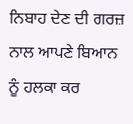ਨਿਬਾਹ ਦੇਣ ਦੀ ਗਰਜ਼ ਨਾਲ ਆਪਣੇ ਬਿਆਨ ਨੂੰ ਹਲਕਾ ਕਰ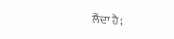ਲੈਂਦਾ ਹੈ;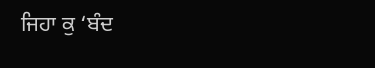ਜਿਹਾ ਕੁ ‘ਬੰਦ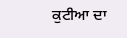ਕੁਟੀਆ ਦਾ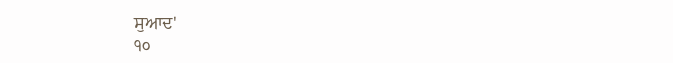ਸੁਆਦ'
੧੦